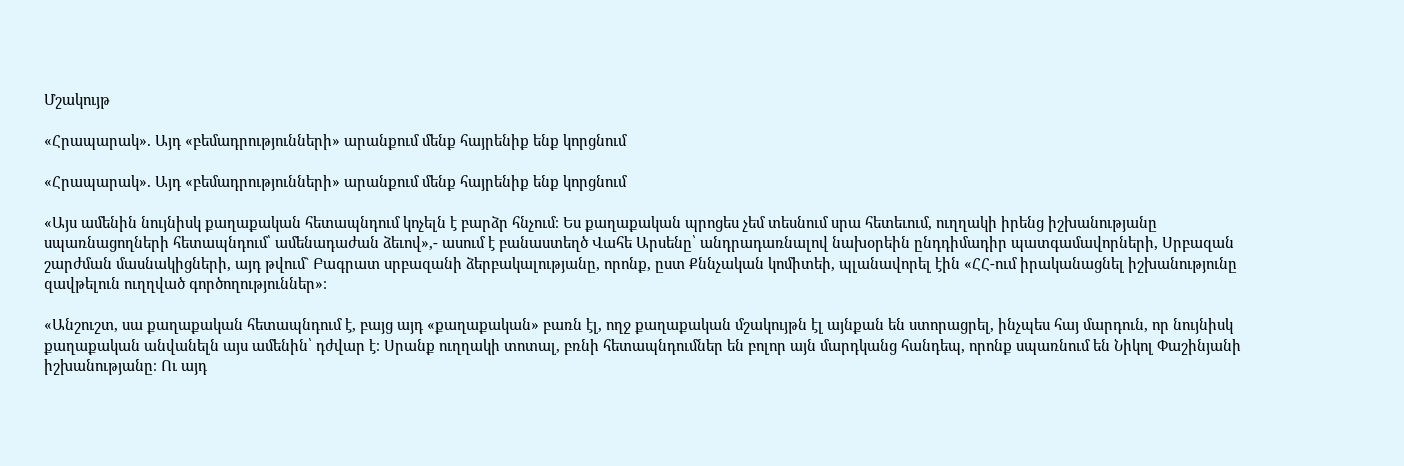Մշակույթ

«Հրապարակ». Այդ «բեմադրությունների» արանքում մենք հայրենիք ենք կորցնում

«Հրապարակ». Այդ «բեմադրությունների» արանքում մենք հայրենիք ենք կորցնում

«Այս ամենին նույնիսկ քաղաքական հետապնդում կոչելն է բարձր հնչում։ Ես քաղաքական պրոցես չեմ տեսնում սրա հետեւում, ուղղակի իրենց իշխանությանը սպառնացողների հետապնդում՝ ամենադաժան ձեւով»,- ասում է բանաստեղծ Վահե Արսենը՝ անդրադառնալով նախօրեին ընդդիմադիր պատգամավորների, Սրբազան շարժման մասնակիցների, այդ թվում` Բագրատ սրբազանի ձերբակալությանը, որոնք, ըստ Քննչական կոմիտեի, պլանավորել էին «ՀՀ-ում իրականացնել իշխանությունը զավթելուն ուղղված գործողություններ»։

«Անշուշտ, սա քաղաքական հետապնդում է, բայց այդ «քաղաքական» բառն էլ, ողջ քաղաքական մշակույթն էլ այնքան են ստորացրել, ինչպես հայ մարդուն, որ նույնիսկ քաղաքական անվանելն այս ամենին՝ դժվար է։ Սրանք ուղղակի տոտալ, բռնի հետապնդումներ են բոլոր այն մարդկանց հանդեպ, որոնք սպառնում են Նիկոլ Փաշինյանի իշխանությանը։ Ու այդ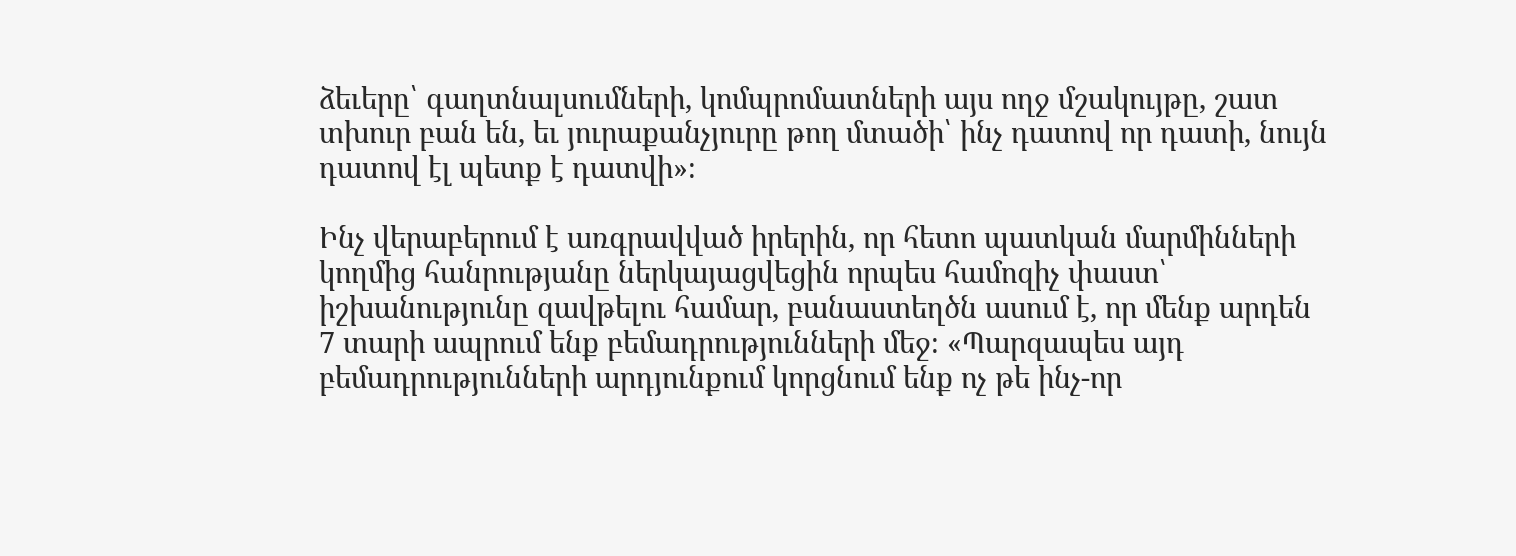ձեւերը՝ գաղտնալսումների, կոմպրոմատների այս ողջ մշակույթը, շատ տխուր բան են, եւ յուրաքանչյուրը թող մտածի՝ ինչ դատով որ դատի, նույն դատով էլ պետք է դատվի»։

Ինչ վերաբերում է առգրավված իրերին, որ հետո պատկան մարմինների կողմից հանրությանը ներկայացվեցին որպես համոզիչ փաստ՝ իշխանությունը զավթելու համար, բանաստեղծն ասում է, որ մենք արդեն 7 տարի ապրում ենք բեմադրությունների մեջ։ «Պարզապես այդ բեմադրությունների արդյունքում կորցնում ենք ոչ թե ինչ-որ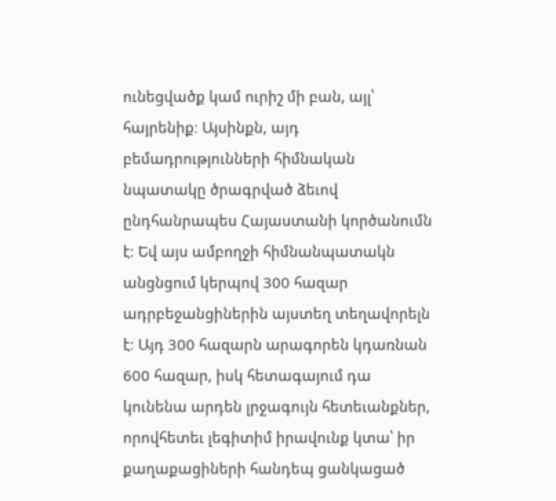ունեցվածք կամ ուրիշ մի բան, այլ՝ հայրենիք։ Այսինքն, այդ բեմադրությունների հիմնական նպատակը ծրագրված ձեւով ընդհանրապես Հայաստանի կործանումն է։ Եվ այս ամբողջի հիմնանպատակն անցնցում կերպով 300 հազար ադրբեջանցիներին այստեղ տեղավորելն է։ Այդ 300 հազարն արագորեն կդառնան 600 հազար, իսկ հետագայում դա կունենա արդեն լրջագույն հետեւանքներ, որովհետեւ լեգիտիմ իրավունք կտա՝ իր քաղաքացիների հանդեպ ցանկացած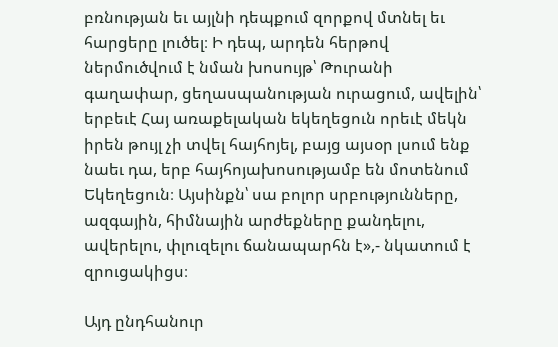բռնության եւ այլնի դեպքում զորքով մտնել եւ հարցերը լուծել։ Ի դեպ, արդեն հերթով ներմուծվում է նման խոսույթ՝ Թուրանի գաղափար, ցեղասպանության ուրացում, ավելին՝ երբեւէ Հայ առաքելական եկեղեցուն որեւէ մեկն իրեն թույլ չի տվել հայհոյել, բայց այսօր լսում ենք նաեւ դա, երբ հայհոյախոսությամբ են մոտենում Եկեղեցուն։ Այսինքն՝ սա բոլոր սրբությունները, ազգային, հիմնային արժեքները քանդելու, ավերելու, փլուզելու ճանապարհն է»,- նկատում է զրուցակիցս։

Այդ ընդհանուր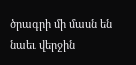ծրագրի մի մասն են նաեւ վերջին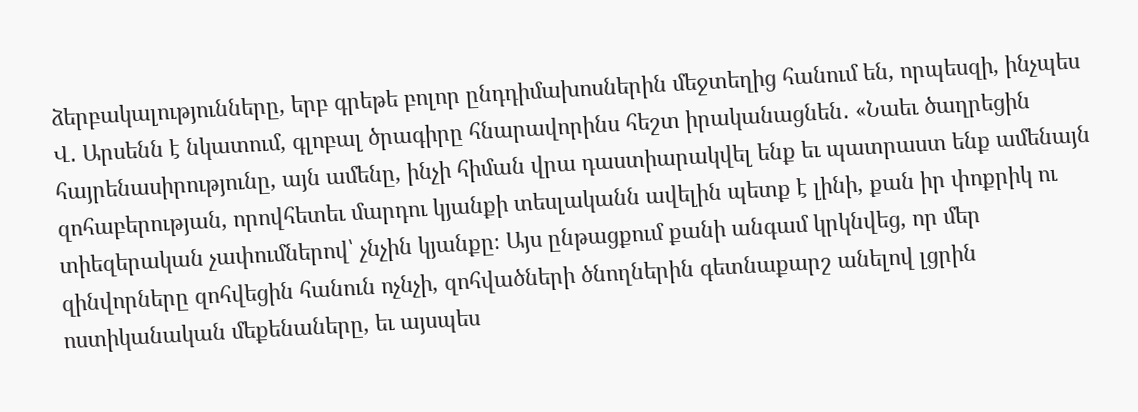ձերբակալությունները, երբ գրեթե բոլոր ընդդիմախոսներին մեջտեղից հանում են, որպեսզի, ինչպես Վ․ Արսենն է նկատում, գլոբալ ծրագիրը հնարավորինս հեշտ իրականացնեն․ «Նաեւ ծաղրեցին հայրենասիրությունը, այն ամենը, ինչի հիման վրա դաստիարակվել ենք եւ պատրաստ ենք ամենայն զոհաբերության, որովհետեւ մարդու կյանքի տեսլականն ավելին պետք է լինի, քան իր փոքրիկ ու տիեզերական չափումներով՝ չնչին կյանքը։ Այս ընթացքում քանի անգամ կրկնվեց, որ մեր զինվորները զոհվեցին հանուն ոչնչի, զոհվածների ծնողներին գետնաքարշ անելով լցրին ոստիկանական մեքենաները, եւ այսպես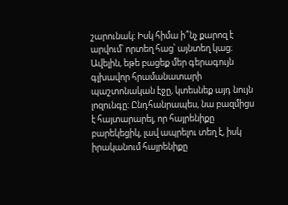շարունակ։ Իսկ հիմա ի՞նչ քարոզ է արվում՝ որտեղ հաց՝ այնտեղ կաց։ Ավելին, եթե բացեք մեր գերագույն գլխավոր հրամանատարի պաշտոնական էջը, կտեսնեք այդ նույն լոզունգը։ Ընդհանրապես, նա բազմիցս է հայտարարել, որ հայրենիքը բարեկեցիկ, լավ ապրելու տեղ է, իսկ իրականում հայրենիքը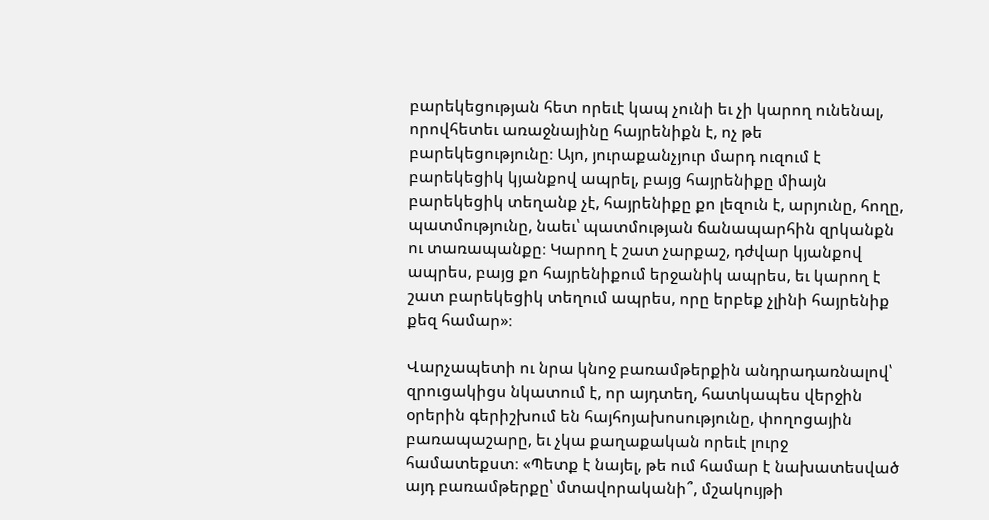բարեկեցության հետ որեւէ կապ չունի եւ չի կարող ունենալ, որովհետեւ առաջնայինը հայրենիքն է, ոչ թե բարեկեցությունը։ Այո, յուրաքանչյուր մարդ ուզում է բարեկեցիկ կյանքով ապրել, բայց հայրենիքը միայն բարեկեցիկ տեղանք չէ, հայրենիքը քո լեզուն է, արյունը, հողը, պատմությունը, նաեւ՝ պատմության ճանապարհին զրկանքն ու տառապանքը։ Կարող է շատ չարքաշ, դժվար կյանքով ապրես, բայց քո հայրենիքում երջանիկ ապրես, եւ կարող է շատ բարեկեցիկ տեղում ապրես, որը երբեք չլինի հայրենիք քեզ համար»։

Վարչապետի ու նրա կնոջ բառամթերքին անդրադառնալով՝ զրուցակիցս նկատում է, որ այդտեղ, հատկապես վերջին օրերին գերիշխում են հայհոյախոսությունը, փողոցային բառապաշարը, եւ չկա քաղաքական որեւէ լուրջ համատեքստ։ «Պետք է նայել, թե ում համար է նախատեսված այդ բառամթերքը՝ մտավորականի՞, մշակույթի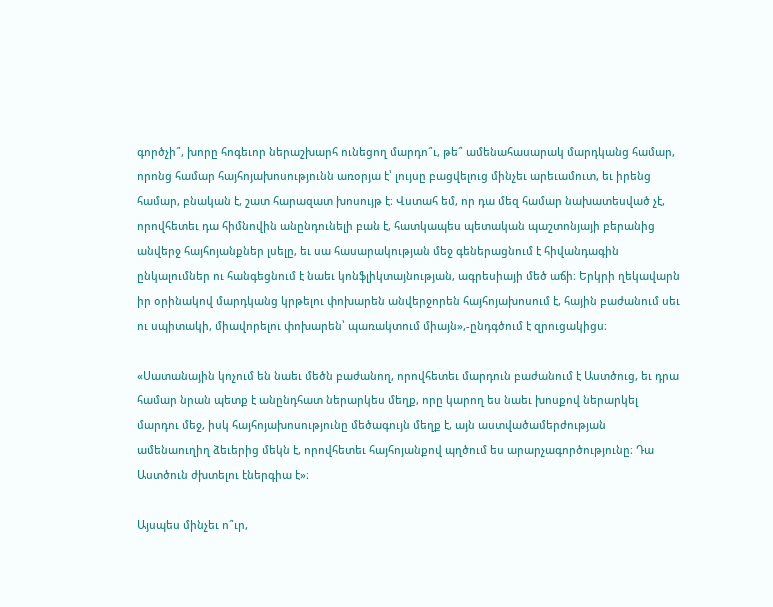գործչի՞, խորը հոգեւոր ներաշխարհ ունեցող մարդո՞ւ, թե՞ ամենահասարակ մարդկանց համար, որոնց համար հայհոյախոսությունն առօրյա է՝ լույսը բացվելուց մինչեւ արեւամուտ, եւ իրենց համար, բնական է, շատ հարազատ խոսույթ է։ Վստահ եմ, որ դա մեզ համար նախատեսված չէ, որովհետեւ դա հիմնովին անընդունելի բան է, հատկապես պետական պաշտոնյայի բերանից անվերջ հայհոյանքներ լսելը, եւ սա հասարակության մեջ գեներացնում է հիվանդագին ընկալումներ ու հանգեցնում է նաեւ կոնֆլիկտայնության, ագրեսիայի մեծ աճի։ Երկրի ղեկավարն իր օրինակով մարդկանց կրթելու փոխարեն անվերջորեն հայհոյախոսում է, հային բաժանում սեւ ու սպիտակի, միավորելու փոխարեն՝ պառակտում միայն»,-ընդգծում է զրուցակիցս։

«Սատանային կոչում են նաեւ մեծն բաժանող, որովհետեւ մարդուն բաժանում է Աստծուց, եւ դրա համար նրան պետք է անընդհատ ներարկես մեղք, որը կարող ես նաեւ խոսքով ներարկել մարդու մեջ, իսկ հայհոյախոսությունը մեծագույն մեղք է, այն աստվածամերժության ամենաուղիղ ձեւերից մեկն է, որովհետեւ հայհոյանքով պղծում ես արարչագործությունը։ Դա Աստծուն ժխտելու էներգիա է»։

Այսպես մինչեւ ո՞ւր,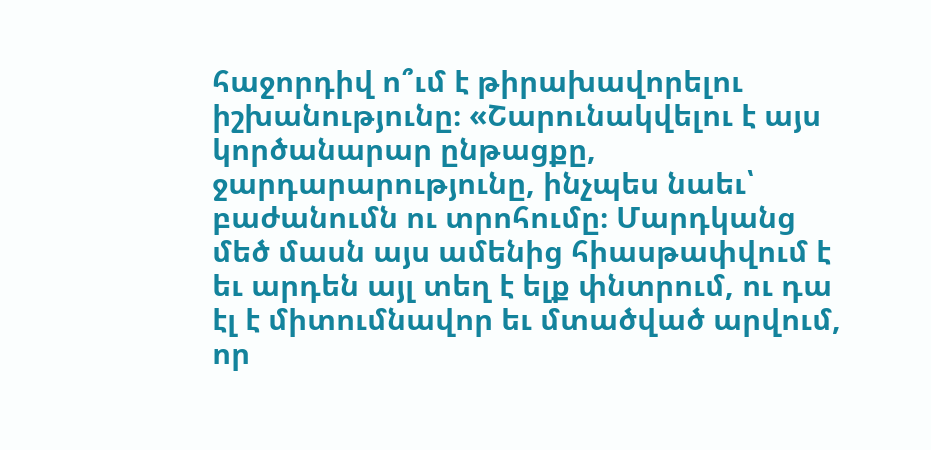հաջորդիվ ո՞ւմ է թիրախավորելու իշխանությունը։ «Շարունակվելու է այս կործանարար ընթացքը, ջարդարարությունը, ինչպես նաեւ՝ բաժանումն ու տրոհումը։ Մարդկանց մեծ մասն այս ամենից հիասթափվում է եւ արդեն այլ տեղ է ելք փնտրում, ու դա էլ է միտումնավոր եւ մտածված արվում, որ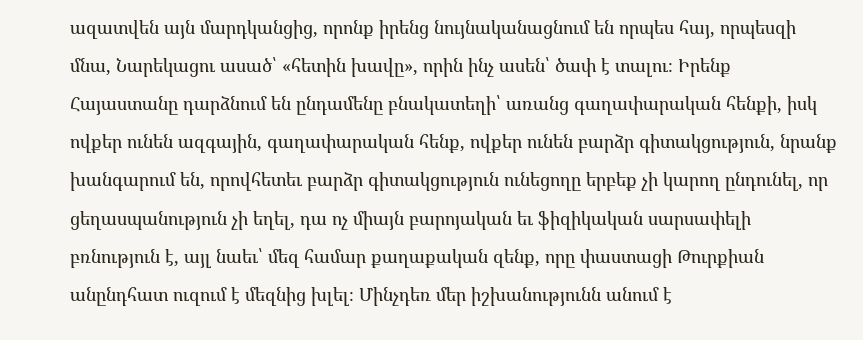ազատվեն այն մարդկանցից, որոնք իրենց նույնականացնում են որպես հայ, որպեսզի մնա, Նարեկացու ասած՝ «հետին խավը», որին ինչ ասեն՝ ծափ է տալու։ Իրենք Հայաստանը դարձնում են ընդամենը բնակատեղի՝ առանց գաղափարական հենքի, իսկ ովքեր ունեն ազգային, գաղափարական հենք, ովքեր ունեն բարձր գիտակցություն, նրանք խանգարում են, որովհետեւ բարձր գիտակցություն ունեցողը երբեք չի կարող ընդունել, որ ցեղասպանություն չի եղել, դա ոչ միայն բարոյական եւ ֆիզիկական սարսափելի բռնություն է, այլ նաեւ՝ մեզ համար քաղաքական զենք, որը փաստացի Թուրքիան անընդհատ ուզում է մեզնից խլել։ Մինչդեռ մեր իշխանությունն անում է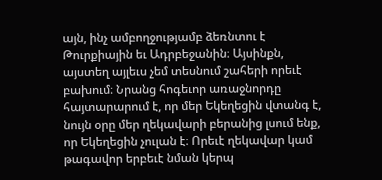այն, ինչ ամբողջությամբ ձեռնտու է Թուրքիային եւ Ադրբեջանին։ Այսինքն, այստեղ այլեւս չեմ տեսնում շահերի որեւէ բախում։ Նրանց հոգեւոր առաջնորդը հայտարարում է, որ մեր Եկեղեցին վտանգ է, նույն օրը մեր ղեկավարի բերանից լսում ենք, որ Եկեղեցին չուլան է։ Որեւէ ղեկավար կամ թագավոր երբեւէ նման կերպ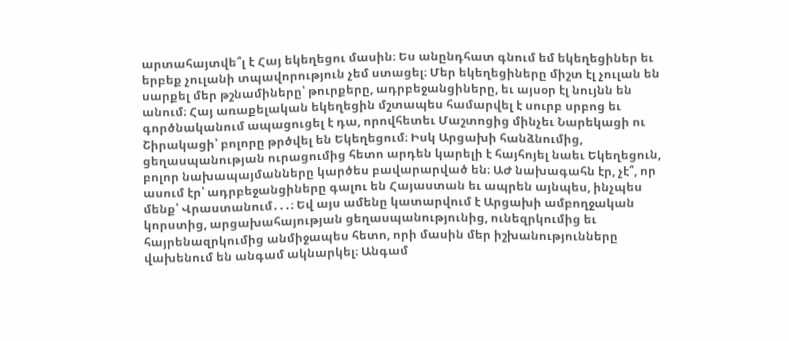արտահայտվե՞լ է Հայ եկեղեցու մասին։ Ես անընդհատ գնում եմ եկեղեցիներ եւ երբեք չուլանի տպավորություն չեմ ստացել։ Մեր եկեղեցիները միշտ էլ չուլան են սարքել մեր թշնամիները՝ թուրքերը, ադրբեջանցիները, եւ այսօր էլ նույնն են անում։ Հայ առաքելական եկեղեցին մշտապես համարվել է սուրբ սրբոց եւ գործնականում ապացուցել է դա, որովհետեւ Մաշտոցից մինչեւ Նարեկացի ու Շիրակացի՝ բոլորը թրծվել են Եկեղեցում։ Իսկ Արցախի հանձնումից, ցեղասպանության ուրացումից հետո արդեն կարելի է հայհոյել նաեւ Եկեղեցուն, բոլոր նախապայմանները կարծես բավարարված են։ ԱԺ նախագահն էր, չէ՞, որ ասում էր՝ ադրբեջանցիները գալու են Հայաստան եւ ապրեն այնպես, ինչպես մենք՝ Վրաստանում․․․։ Եվ այս ամենը կատարվում է Արցախի ամբողջական կորստից, արցախահայության ցեղասպանությունից, ունեզրկումից եւ հայրենազրկումից անմիջապես հետո, որի մասին մեր իշխանությունները վախենում են անգամ ակնարկել։ Անգամ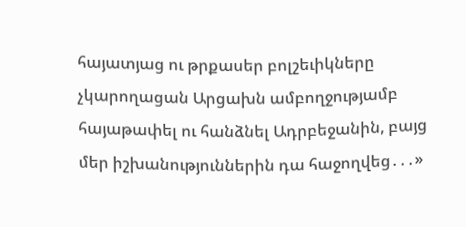հայատյաց ու թրքասեր բոլշեւիկները չկարողացան Արցախն ամբողջությամբ հայաթափել ու հանձնել Ադրբեջանին, բայց մեր իշխանություններին դա հաջողվեց․․․»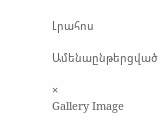Լրահոս

Ամենաընթերցված

×
Gallery Image